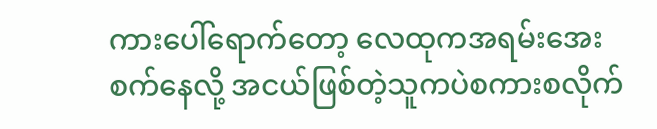ကားပေါ်ရောက်တော့ လေထုကအရမ်းအေးစက်နေလို့ အငယ်ဖြစ်တဲ့သူကပဲစကားစလိုက်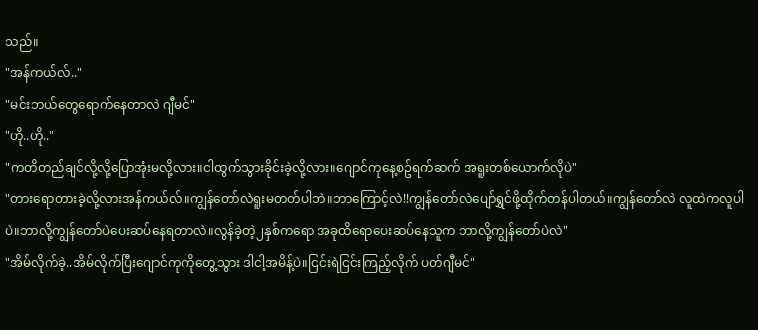သည်။
"အန်ကယ်လ်.."
"မင်းဘယ်တွေရောက်နေတာလဲ ဂျီမင်"
"ဟို..ဟို.."
"ကတိတည်ချင်လို့လို့ပြောအုံးမလို့လား။ငါထွက်သွားခိုင်းခဲ့လို့လား။ဂျောင်ကုနေ့စဥ်ရက်ဆက် အရူးတစ်ယောက်လိုပဲ"
"တားရောတားခဲ့လို့လားအန်ကယ်လ်။ကျွန်တော်လဲရူးမတတ်ပါဘဲ။ဘာကြောင့်လဲ!!ကျွန်တော်လဲပျော်ရွှင်ဖို့ထိုက်တန်ပါတယ်။ကျွန်တော်လဲ လူထဲကလူပါပဲ။ဘာလို့ကျွန်တော်ပဲပေးဆပ်နေရတာလဲ။လွန်ခဲ့တဲ့၂နှစ်ကရော အခုထိရောပေးဆပ်နေသူက ဘာလို့ကျွန်တော်ပဲလဲ"
"အိမ်လိုက်ခဲ့..အိမ်လိုက်ပြီးဂျောင်ကုကိုတွေ့သွား ဒါငါ့အမိန့်ပဲ။ငြင်းရဲငြင်းကြည့်လိုက် ပတ်ဂျီမင်"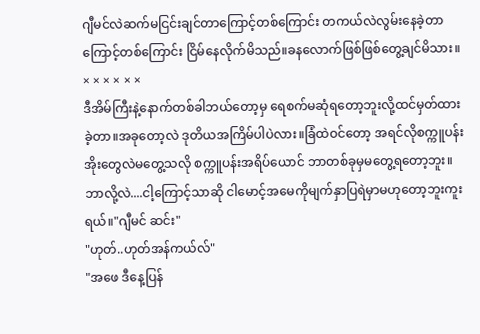ဂျီမင်လဲဆက်မငြင်းချင်တာကြောင့်တစ်ကြောင်း တကယ်လဲလွမ်းနေခဲ့တာကြောင့်တစ်ကြောင်း ငြိမ်နေလိုက်မိသည်။ခနလောက်ဖြစ်ဖြစ်တွေ့ချင်မိသား။
× × × × × ×
ဒီအိမ်ကြီးနဲ့နောက်တစ်ခါဘယ်တော့မှ ရေစက်မဆုံရတော့ဘူးလို့ထင်မှတ်ထားခဲ့တာ။အခုတော့လဲ ဒုတိယအကြိမ်ပါပဲလား။ခြံထဲဝင်တော့ အရင်လိုစက္ကူပန်းအိုးတွေလဲမတွေ့သလို စက္ကူပန်းအရိပ်ယောင် ဘာတစ်ခုမှမတွေ့ရတော့ဘူး။ဘာလို့လဲ....ငါ့ကြောင့်သာဆို ငါမောင့်အမေကိုမျက်နှာပြရဲမှာမဟုတော့ဘူးကူးရယ်။"ဂျီမင် ဆင်း"
"ဟုတ်..ဟုတ်အန်ကယ်လ်"
"အဖေ ဒီနေ့ပြန်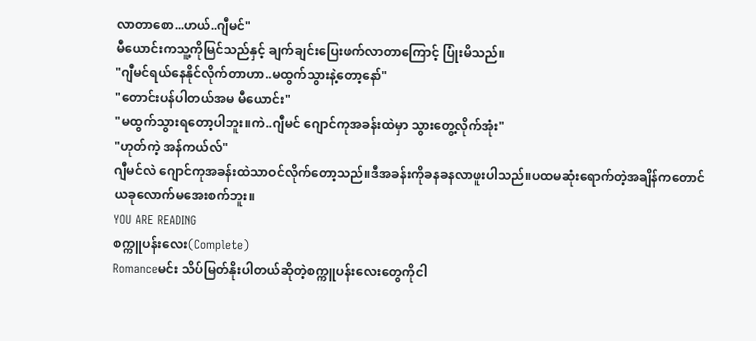လာတာစော...ဟယ်..ဂျီမင်"
မီယောင်းကသူ့ကိုမြင်သည်နှင့် ချက်ချင်းပြေးဖက်လာတာကြောင့် ပြုံးမိသည်။
"ဂျီမင်ရယ်နေနိုင်လိုက်တာဟာ..မထွက်သွားနဲ့တော့နော်"
"တောင်းပန်ပါတယ်အမ မီယောင်း"
"မထွက်သွားရတော့ပါဘူး။ကဲ..ဂျီမင် ဂျောင်ကုအခန်းထဲမှာ သွားတွေ့လိုက်အုံး"
"ဟုတ်ကဲ့ အန်ကယ်လ်"
ဂျီမင်လဲ ဂျောင်ကုအခန်းထဲသာဝင်လိုက်တော့သည်။ဒီအခန်းကိုခနခနလာဖူးပါသည်။ပထမဆုံးရောက်တဲ့အချိန်ကတောင် ယခုလောက်မအေးစက်ဘူး။
YOU ARE READING
စက္ကူပန်းလေး(Complete)
Romanceမင်း သိပ်မြတ်နိုးပါတယ်ဆိုတဲ့စက္ကူပန်းလေးတွေကိုငါ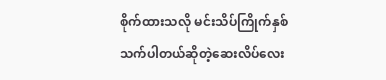စိုက်ထားသလို မင်းသိပ်ကြိုက်နှစ်သက်ပါတယ်ဆိုတဲ့ဆေးလိပ်လေး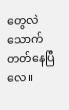တွေလဲသောက်တတ်နေပြီလေ။